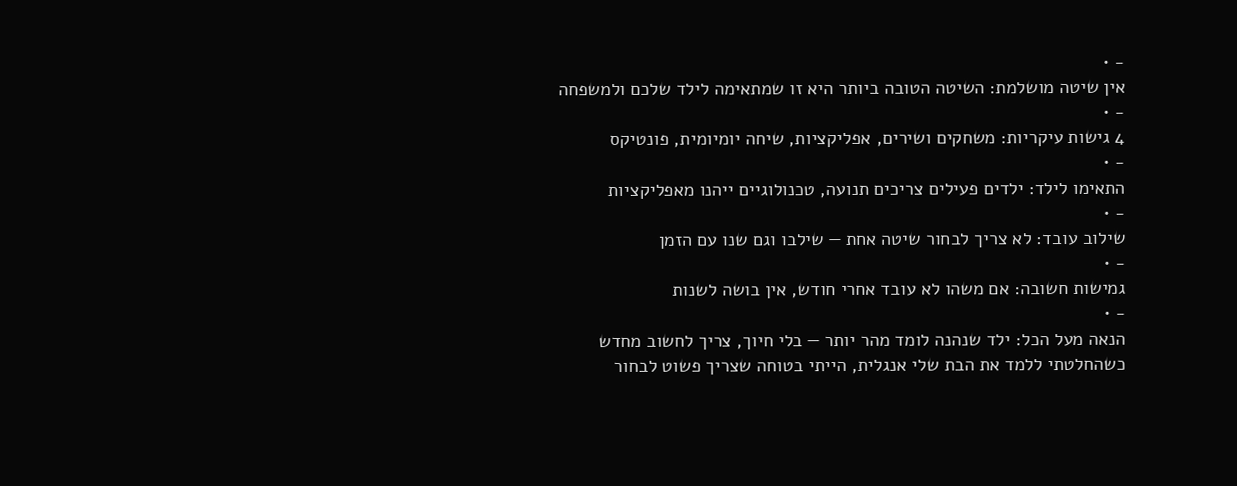- •
אין שיטה מושלמת: השיטה הטובה ביותר היא זו שמתאימה לילד שלכם ולמשפחה
- •
4 גישות עיקריות: משחקים ושירים, אפליקציות, שיחה יומיומית, פונטיקס
- •
התאימו לילד: ילדים פעילים צריכים תנועה, טכנולוגיים ייהנו מאפליקציות
- •
שילוב עובד: לא צריך לבחור שיטה אחת — שילבו וגם שנו עם הזמן
- •
גמישות חשובה: אם משהו לא עובד אחרי חודש, אין בושה לשנות
- •
הנאה מעל הכל: ילד שנהנה לומד מהר יותר — בלי חיוך, צריך לחשוב מחדש
כשהחלטתי ללמד את הבת שלי אנגלית, הייתי בטוחה שצריך פשוט לבחור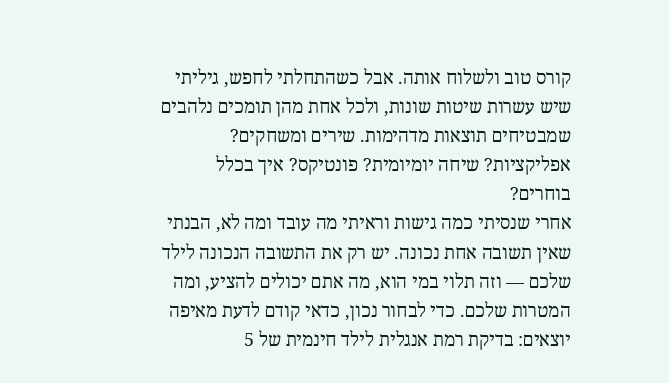קורס טוב ולשלוח אותה. אבל כשהתחלתי לחפש, גיליתי שיש עשרות שיטות שונות, ולכל אחת מהן תומכים נלהבים שמבטיחים תוצאות מדהימות. שירים ומשחקים? אפליקציות? שיחה יומיומית? פונטיקס? איך בכלל בוחרים?
אחרי שנסיתי כמה גישות וראיתי מה עובד ומה לא, הבנתי שאין תשובה אחת נכונה. יש רק את התשובה הנכונה לילד שלכם — וזה תלוי במי הוא, מה אתם יכולים להציע, ומה המטרות שלכם. כדי לבחור נכון, כדאי קודם לדעת מאיפה יוצאים: בדיקת רמת אנגלית לילד חינמית של 5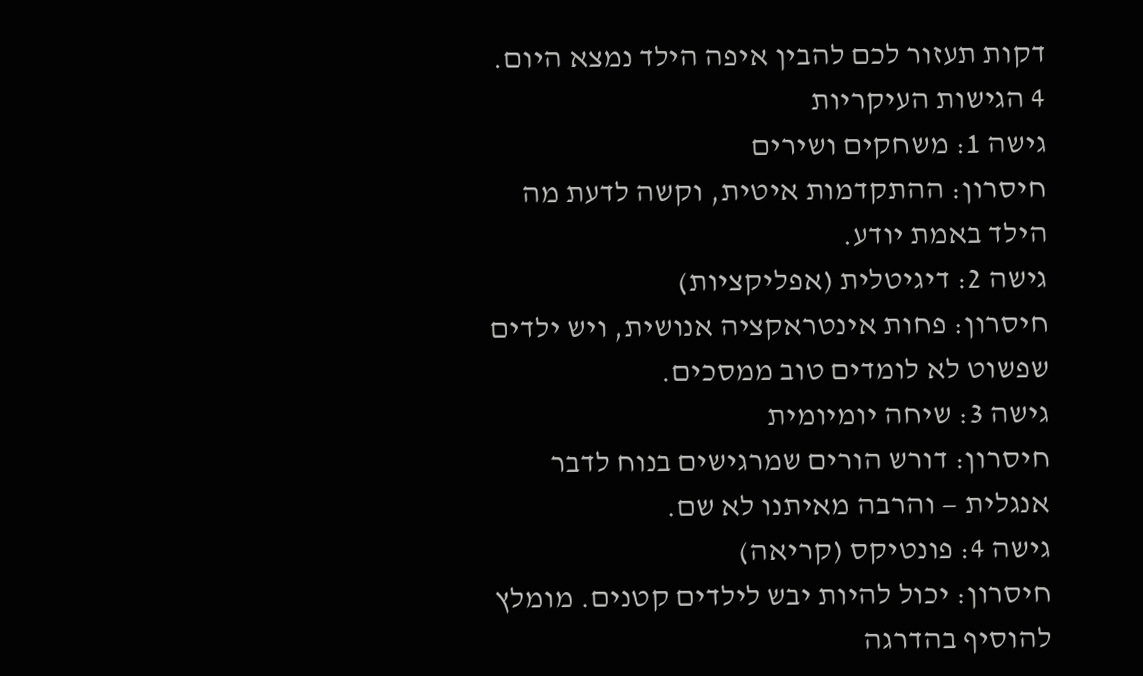דקות תעזור לכם להבין איפה הילד נמצא היום.
4 הגישות העיקריות
גישה 1: משחקים ושירים
חיסרון: ההתקדמות איטית, וקשה לדעת מה הילד באמת יודע.
גישה 2: דיגיטלית (אפליקציות)
חיסרון: פחות אינטראקציה אנושית, ויש ילדים שפשוט לא לומדים טוב ממסכים.
גישה 3: שיחה יומיומית
חיסרון: דורש הורים שמרגישים בנוח לדבר אנגלית — והרבה מאיתנו לא שם.
גישה 4: פונטיקס (קריאה)
חיסרון: יכול להיות יבש לילדים קטנים. מומלץ להוסיף בהדרגה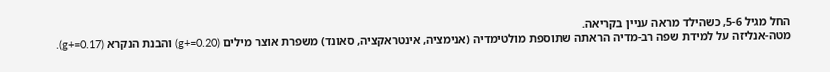החל מגיל 5-6, כשהילד מראה עניין בקריאה.
מטה-אנליזה על למידת שפה רב-מדיה הראתה שתוספת מולטימדיה (אנימציה, אינטראקציה, סאונד) משפרת אוצר מילים (g+=0.20) והבנת הנקרא (g+=0.17).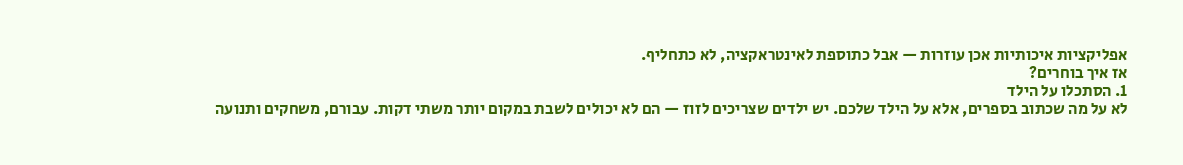אפליקציות איכותיות אכן עוזרות — אבל כתוספת לאינטראקציה, לא כתחליף.
אז איך בוחרים?
1. הסתכלו על הילד
לא על מה שכתוב בספרים, אלא על הילד שלכם. יש ילדים שצריכים לזוז — הם לא יכולים לשבת במקום יותר משתי דקות. עבורם, משחקים ותנועה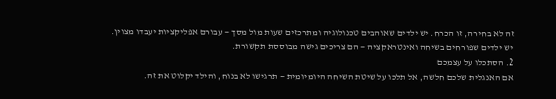זה לא בחירה, זו הכרח. יש ילדים שאוהבים טכנולוגיה ומתרכזים שעות מול מסך — עבורם אפליקציות יעבדו מצוין. יש ילדים שפורחים בשיחה ואינטראקציה — הם צריכים גישה מבוססת תקשורת.
2. הסתכלו על עצמכם
אם האנגלית שלכם חלשה, אל תלכו על שיטת השיחה היומיומית — תרגישו לא בנוח, והילד יקלוט את זה.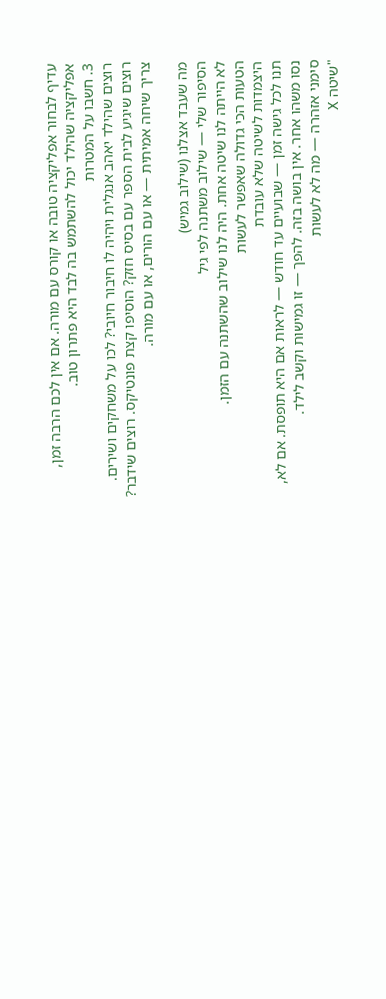עדיף לבחור אפליקציה טובה או קורס עם מורה. אם אין לכם הרבה זמן, אפליקציה שהילד יכול להשתמש בה לבד היא פתרון טוב.
3. חשבו על המטרות
רוצים שהילד יאהב אנגלית ויהיה לו חיבור חיובי? לכו על משחקים ושירים. רוצים שיגיע לבית הספר עם בסיס חזק? הוסיפו קצת פונטיקס. רוצים שידבר? צריך שיחה אמיתית — או עם הורים, או עם מורה.

מה שעבד אצלנו (שילוב גמיש)
הסיפור שלי — שילוב משתנה לפי גיל
לא הייתה לנו שיטה אחת. היה לנו שילוב שהשתנה עם הזמן.
הטעות הכי גדולה שאפשר לעשות
היצמדות לשיטה שלא עובדת
תנו לכל גישה זמן — שבועיים עד חודש — לראות אם היא תופסת. אם לא, נסו משהו אחר. אין בושה בזה. להפך — זו גמישות וקשב לילד.
סימני אזהרה — מה לא לעשות
"שיטה X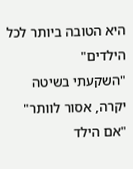היא הטובה ביותר לכל הילדים"
"השקעתי בשיטה יקרה, אסור לוותר"
"אם הילד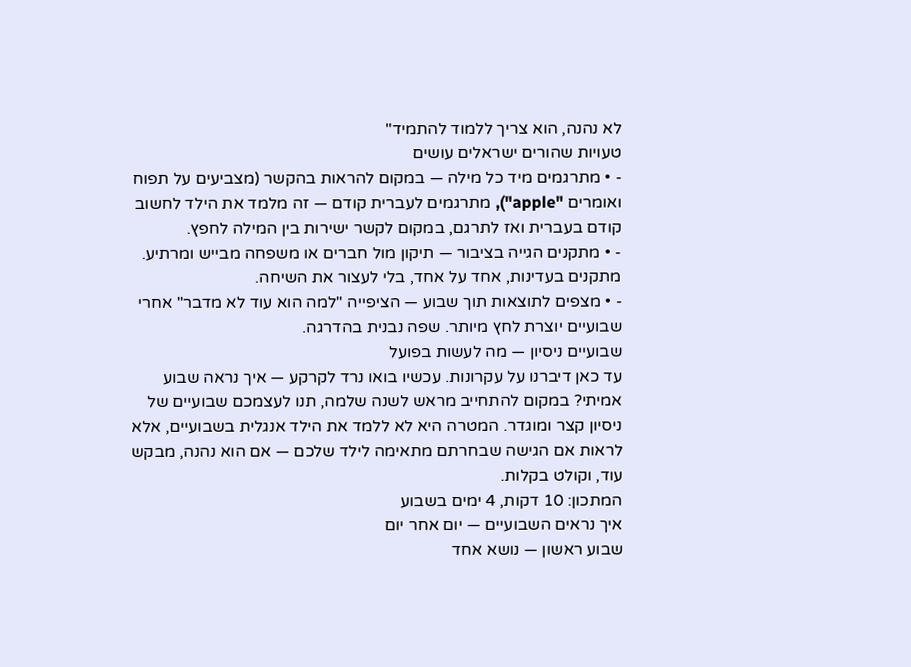לא נהנה, הוא צריך ללמוד להתמיד"
טעויות שהורים ישראלים עושים
- • מתרגמים מיד כל מילה — במקום להראות בהקשר (מצביעים על תפוח ואומרים "apple"), מתרגמים לעברית קודם — זה מלמד את הילד לחשוב קודם בעברית ואז לתרגם, במקום לקשר ישירות בין המילה לחפץ.
- • מתקנים הגייה בציבור — תיקון מול חברים או משפחה מבייש ומרתיע. מתקנים בעדינות, אחד על אחד, בלי לעצור את השיחה.
- • מצפים לתוצאות תוך שבוע — הציפייה "למה הוא עוד לא מדבר" אחרי שבועיים יוצרת לחץ מיותר. שפה נבנית בהדרגה.
שבועיים ניסיון — מה לעשות בפועל
עד כאן דיברנו על עקרונות. עכשיו בואו נרד לקרקע — איך נראה שבוע אמיתי? במקום להתחייב מראש לשנה שלמה, תנו לעצמכם שבועיים של ניסיון קצר ומוגדר. המטרה היא לא ללמד את הילד אנגלית בשבועיים, אלא לראות אם הגישה שבחרתם מתאימה לילד שלכם — אם הוא נהנה, מבקש עוד, וקולט בקלות.
המתכון: 10 דקות, 4 ימים בשבוע
איך נראים השבועיים — יום אחר יום
שבוע ראשון — נושא אחד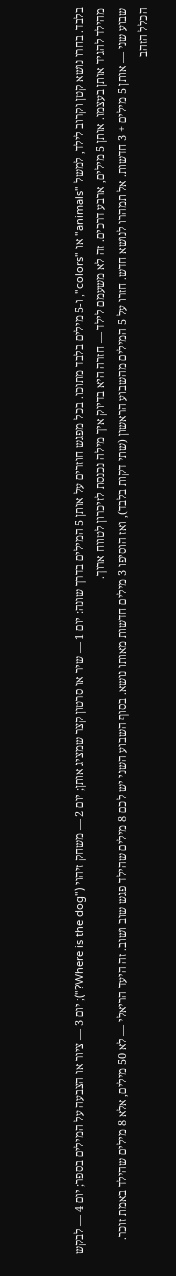בלבד. בחרו נושא קטן וקרוב לילד, למשל "animals" או "colors", ו-5 מילים בלבד מתוכו. בכל מפגש חוזרים על אותן 5 המילים בדרך שונה: יום 1 — שיר או סרטון קצר שמציג אותן; יום 2 — משחק זיהוי ("Where is the dog?"); יום 3 — ציור או הצבעה על המילים בספר; יום 4 — לבקש מהילד להגיד אותן בעצמו. אותן 5 מילים, ארבע דרכים. זה לא משעמם לילד — חזרה היא בדיוק איך מילה נכנסת לזיכרון לטווח ארוך.
שבוע שני — אותן 5 מילים + 3 חדשות. אל תמהרו לנושא חדש. חזרו על 5 המילים מהשבוע הראשון (שתי דקות בלבד), ואז הוסיפו 3 מילים חדשות מאותו נושא. בסוף השבוע השני יש לכם 8 מילים שהילד פגש שוב ושוב. זה היעד הריאלי — לא 50 מילים, אלא 8 מילים שהילד באמת זוכר.
הכלל הזהב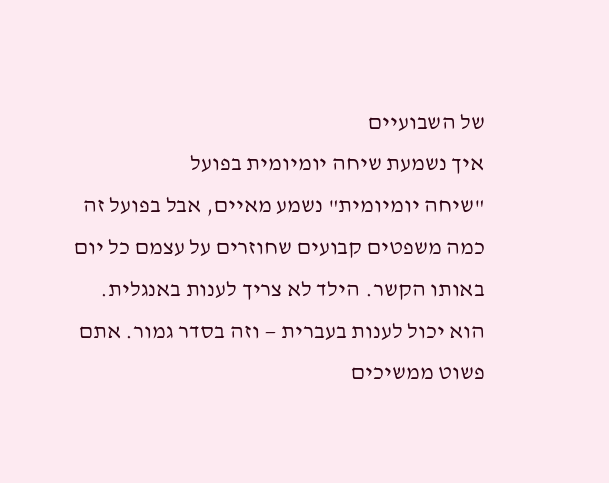של השבועיים
איך נשמעת שיחה יומיומית בפועל
"שיחה יומיומית" נשמע מאיים, אבל בפועל זה כמה משפטים קבועים שחוזרים על עצמם כל יום באותו הקשר. הילד לא צריך לענות באנגלית. הוא יכול לענות בעברית — וזה בסדר גמור. אתם פשוט ממשיכים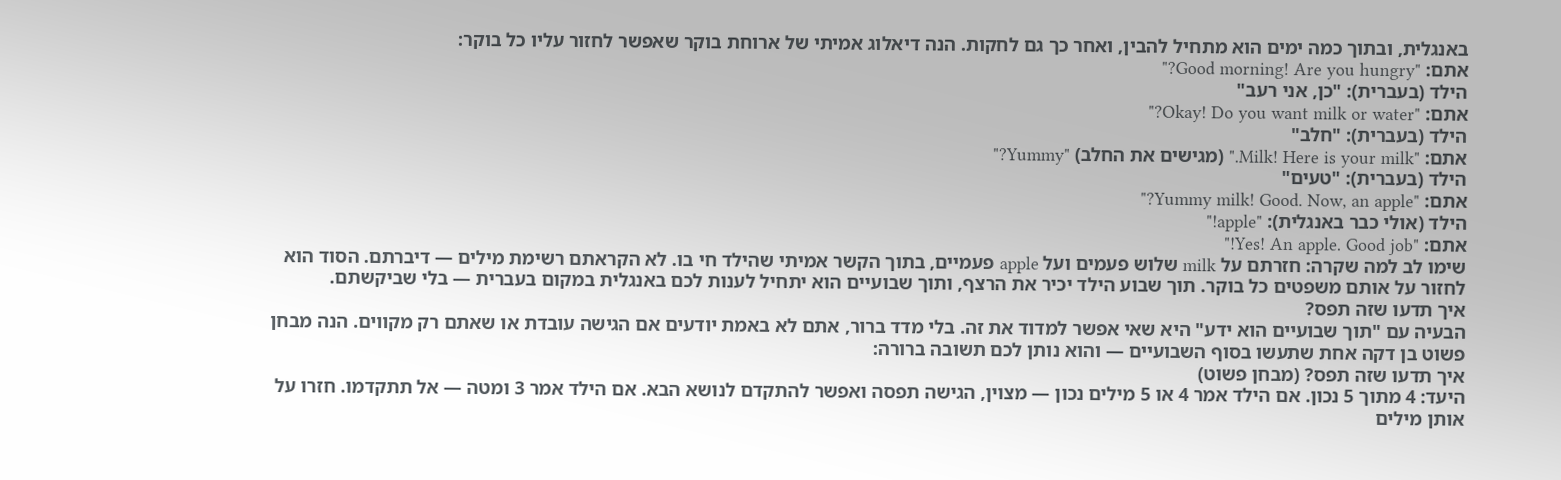באנגלית, ובתוך כמה ימים הוא מתחיל להבין, ואחר כך גם לחקות. הנה דיאלוג אמיתי של ארוחת בוקר שאפשר לחזור עליו כל בוקר:
אתם: "Good morning! Are you hungry?"
הילד (בעברית): "כן, אני רעב"
אתם: "Okay! Do you want milk or water?"
הילד (בעברית): "חלב"
אתם: "Milk! Here is your milk." (מגישים את החלב) "Yummy?"
הילד (בעברית): "טעים"
אתם: "Yummy milk! Good. Now, an apple?"
הילד (אולי כבר באנגלית): "apple!"
אתם: "Yes! An apple. Good job!"
שימו לב למה שקרה: חזרתם על milk שלוש פעמים ועל apple פעמיים, בתוך הקשר אמיתי שהילד חי בו. לא הקראתם רשימת מילים — דיברתם. הסוד הוא לחזור על אותם משפטים כל בוקר. תוך שבוע הילד יכיר את הרצף, ותוך שבועיים הוא יתחיל לענות לכם באנגלית במקום בעברית — בלי שביקשתם.
איך תדעו שזה תפס?
הבעיה עם "תוך שבועיים הוא ידע" היא שאי אפשר למדוד את זה. בלי מדד ברור, אתם לא באמת יודעים אם הגישה עובדת או שאתם רק מקווים. הנה מבחן פשוט בן דקה אחת שתעשו בסוף השבועיים — והוא נותן לכם תשובה ברורה:
איך תדעו שזה תפס? (מבחן פשוט)
היעד: 4 מתוך 5 נכון. אם הילד אמר 4 או 5 מילים נכון — מצוין, הגישה תפסה ואפשר להתקדם לנושא הבא. אם הילד אמר 3 ומטה — אל תתקדמו. חזרו על אותן מילים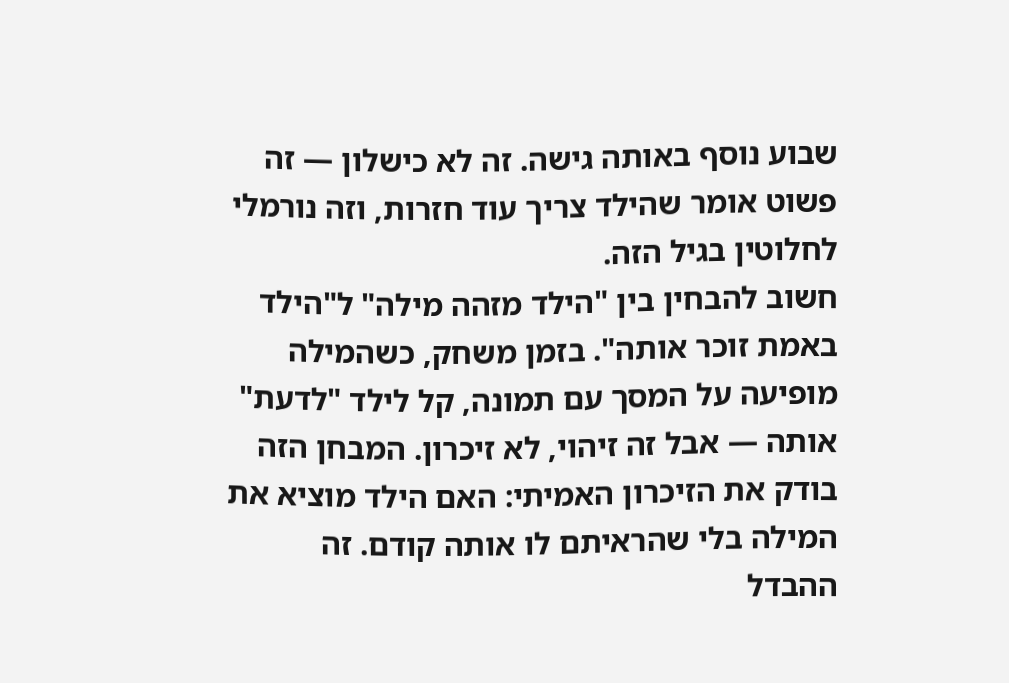שבוע נוסף באותה גישה. זה לא כישלון — זה פשוט אומר שהילד צריך עוד חזרות, וזה נורמלי לחלוטין בגיל הזה.
חשוב להבחין בין "הילד מזהה מילה" ל"הילד באמת זוכר אותה". בזמן משחק, כשהמילה מופיעה על המסך עם תמונה, קל לילד "לדעת" אותה — אבל זה זיהוי, לא זיכרון. המבחן הזה בודק את הזיכרון האמיתי: האם הילד מוציא את המילה בלי שהראיתם לו אותה קודם. זה ההבדל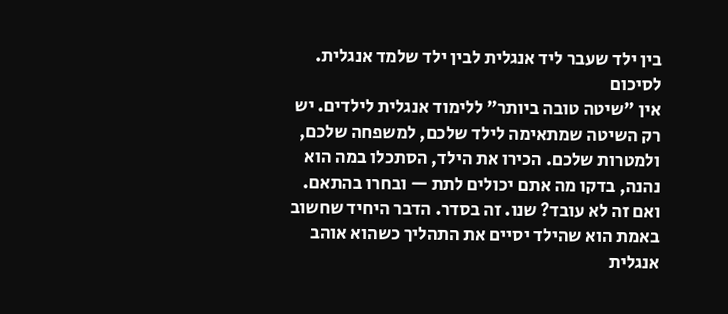בין ילד שעבר ליד אנגלית לבין ילד שלמד אנגלית.
לסיכום
אין "שיטה טובה ביותר" ללימוד אנגלית לילדים. יש רק השיטה שמתאימה לילד שלכם, למשפחה שלכם, ולמטרות שלכם. הכירו את הילד, הסתכלו במה הוא נהנה, בדקו מה אתם יכולים לתת — ובחרו בהתאם. ואם זה לא עובד? שנו. זה בסדר. הדבר היחיד שחשוב באמת הוא שהילד יסיים את התהליך כשהוא אוהב אנגלית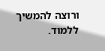ורוצה להמשיך ללמוד.